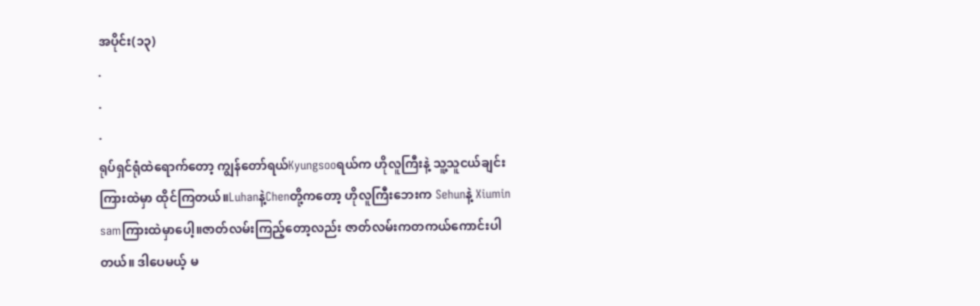အပိုင်း(၁၃)
.
.
.
ရုပ်ရှင်ရုံထဲရောက်တော့ ကျွန်တော်ရယ်Kyungsooရယ်က ဟိုလူကြီးနဲ့ သူ့သူငယ်ချင်းကြားထဲမှာ ထိုင်ကြတယ်။Luhanနဲ့Chenတို့ကတော့ ဟိုလူကြီးဘေးက Sehunနဲ့ Xiumin samကြားထဲမှာပေါ့။ဇာတ်လမ်းကြည့်တော့လည်း ဇာတ်လမ်းကတကယ်ကောင်းပါတယ်။ ဒါပေမယ့် မ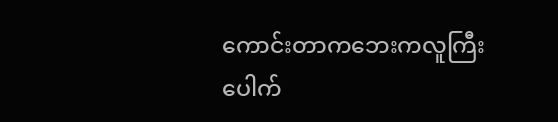ကောင်းတာကဘေးကလူကြီး ပေါက်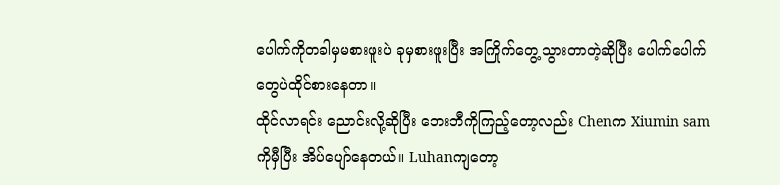ပေါက်ကိုတခါမှမစားဖူးပဲ ခုမှစားဖူးပြီး အကြိုက်တွေ့သွားတာတဲ့ဆိုပြီး ပေါက်ပေါက်တွေပဲထိုင်စားနေတာ။
ထိုင်လာရင်း ညောင်းလို့ဆိုပြီး ဘေးဘီကိုကြည့်တော့လည်း Chenက Xiumin samကိုမှီပြီး အိပ်ပျော်နေတယ်။ Luhanကျတော့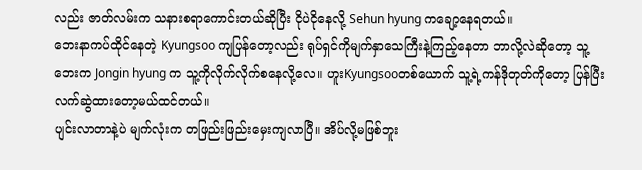လည်း ဇာတ်လမ်းက သနားစရာကောင်းတယ်ဆိုပြီး ငိုပဲငိုနေလို့ Sehun hyung ကချော့နေရတယ်။
ဘေးနာကပ်ထိုင်နေတဲ့ Kyungsoo ကျပြန်တော့လည်း ရုပ်ရှင်ကိုမျက်နှာသေကြီးနဲ့ကြည့်နေတာ ဘာလို့လဲဆိုတော့ သူ့ဘေးက Jongin hyung က သူ့ကိုလိုက်လိုက်စနေလို့လေ။ ဟူးKyungsooတစ်ယောက် သူ့ရဲ့ကန်ဒိုတုတ်ကိုတော့ ပြန်ပြီးလက်ဆွဲထားတော့မယ်ထင်တယ်။
ပျင်းလာတာနဲ့ပဲ မျက်လုံးက တဖြည်းဖြည်းမှေးကျလာပြီ။ အိပ်လို့မဖြစ်ဘူး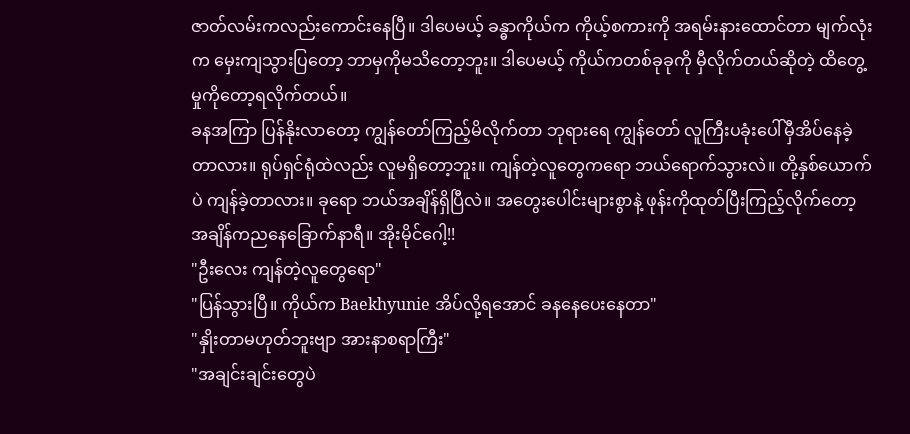ဇာတ်လမ်းကလည်းကောင်းနေပြီ။ ဒါပေမယ့် ခန္ဓာကိုယ်က ကိုယ့်စကားကို အရမ်းနားထောင်တာ မျက်လုံးက မှေးကျသွားပြတော့ ဘာမှကိုမသိတော့ဘူး။ ဒါပေမယ့် ကိုယ်ကတစ်ခုခုကို မှီလိုက်တယ်ဆိုတဲ့ ထိတွေ့မှုကိုတော့ရလိုက်တယ်။
ခနအကြာ ပြန်နိုးလာတော့ ကျွန်တော်ကြည့်မိလိုက်တာ ဘုရားရေ ကျွန်တော် လူကြီးပခုံးပေါ်မှီအိပ်နေခဲ့တာလား။ ရုပ်ရှင်ရုံထဲလည်း လူမရှိတော့ဘူး။ ကျန်တဲ့လူတွေကရော ဘယ်ရောက်သွားလဲ။ တို့နှစ်ယောက်ပဲ ကျန်ခဲ့တာလား။ ခုရော ဘယ်အချိန်ရှိပြီလဲ။ အတွေးပေါင်းများစွာနဲ့ ဖုန်းကိုထုတ်ပြီးကြည့်လိုက်တော့ အချိန်ကညနေခြောက်နာရီ။ အိုးမိုင်ဂေါ့!!
"ဦးလေး ကျန်တဲ့လူတွေရော"
"ပြန်သွားပြီ။ ကိုယ်က Baekhyunie အိပ်လို့ရအောင် ခနနေပေးနေတာ"
"နှိုးတာမဟုတ်ဘူးဗျာ အားနာစရာကြီး"
"အချင်းချင်းတွေပဲ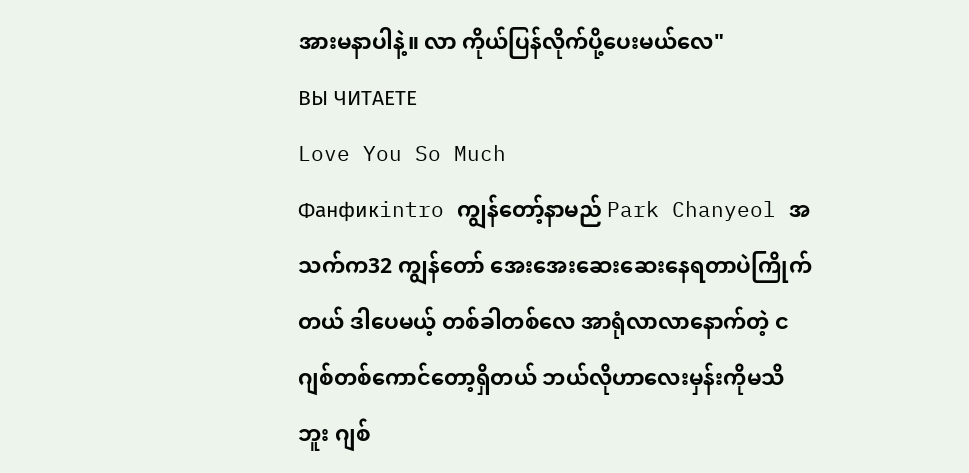အားမနာပါနဲ့။ လာ ကိုယ်ပြန်လိုက်ပို့ပေးမယ်လေ"
ВЫ ЧИТАЕТЕ
Love You So Much
Фанфикintro ကျွန်တော့်နာမည် Park Chanyeol အသက်က32 ကျွန်တော် အေးအေးဆေးဆေးနေရတာပဲကြိုက်တယ် ဒါပေမယ့် တစ်ခါတစ်လေ အာရုံလာလာနောက်တဲ့ ငဂျစ်တစ်ကောင်တော့ရှိတယ် ဘယ်လိုဟာလေးမှန်းကိုမသိဘူး ဂျစ်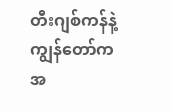တီးဂျစ်ကန်နဲ့ ကျွန်တော်က အ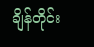ချိန်တိုင်း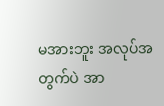မအားဘူး အလုပ်အတွက်ပဲ အာ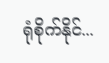ရုံစိုက်နိုင်...